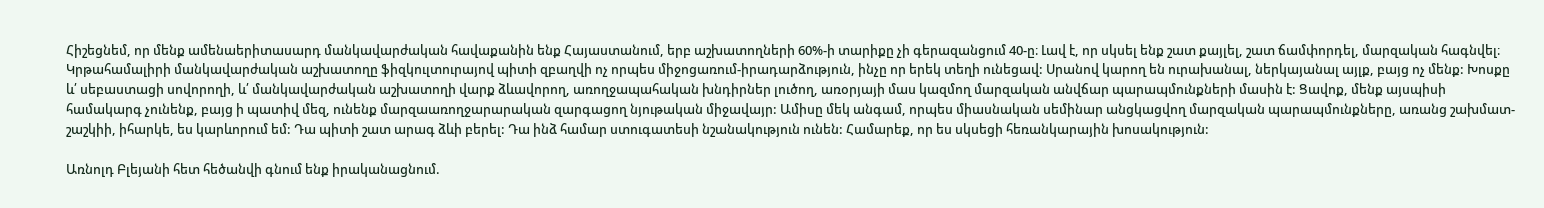Հիշեցնեմ, որ մենք ամենաերիտասարդ մանկավարժական հավաքանին ենք Հայաստանում, երբ աշխատողների 60%-ի տարիքը չի գերազանցում 40-ը։ Լավ է, որ սկսել ենք շատ քայլել, շատ ճամփորդել, մարզական հագնվել։ Կրթահամալիրի մանկավարժական աշխատողը ֆիզկուլտուրայով պիտի զբաղվի ոչ որպես միջոցառում-իրադարձություն, ինչը որ երեկ տեղի ունեցավ: Սրանով կարող են ուրախանալ, ներկայանալ այլք, բայց ոչ մենք: Խոսքը և՛ սեբաստացի սովորողի, և՛ մանկավարժական աշխատողի վարք ձևավորող, առողջապահական խնդիրներ լուծող, առօրյայի մաս կազմող մարզական անվճար պարապմունքների մասին է: Ցավոք, մենք այսպիսի համակարգ չունենք, բայց ի պատիվ մեզ, ունենք մարզաառողջարարական զարգացող նյութական միջավայր: Ամիսը մեկ անգամ, որպես միասնական սեմինար անցկացվող մարզական պարապմունքները, առանց շախմատ-շաշկիի, իհարկե, ես կարևորում եմ: Դա պիտի շատ արագ ձևի բերել: Դա ինձ համար ստուգատեսի նշանակություն ունեն: Համարեք, որ ես սկսեցի հեռանկարային խոսակություն:

Առնոլդ Բլեյանի հետ հեծանվի գնում ենք իրականացնում.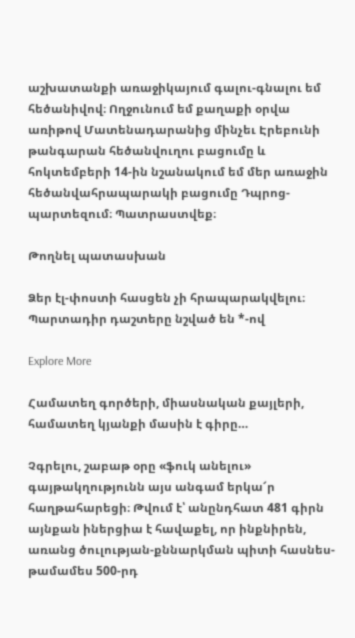աշխատանքի առաջիկայում գալու-գնալու եմ հեծանիվով։ Ողջունում եմ քաղաքի օրվա առիթով Մատենադարանից մինչեւ Էրեբունի թանգարան հեծանվուղու բացումը և հոկտեմբերի 14-ին նշանակում եմ մեր առաջին հեծանվահրապարակի բացումը Դպրոց-պարտեզում։ Պատրաստվեք։

Թողնել պատասխան

Ձեր էլ-փոստի հասցեն չի հրապարակվելու։ Պարտադիր դաշտերը նշված են *-ով

Explore More

Համատեղ գործերի, միասնական քայլերի, համատեղ կյանքի մասին է գիրը…

Չգրելու, շաբաթ օրը «ֆուկ անելու» գայթակղությունն այս անգամ երկա՜ր հաղթահարեցի։ Թվում է՝ անընդհատ 481 գիրն այնքան իներցիա է հավաքել, որ ինքնիրեն, առանց ծուլության-քննարկման պիտի հասնես-թամամես 500-րդ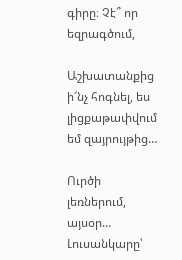գիրը։ Չէ՞ որ եզրագծում,

Աշխատանքից ի՜նչ հոգնել, ես լիցքաթափվում եմ զայրույթից…

Ուրծի լեռներում, այսօր… Լուսանկարը՝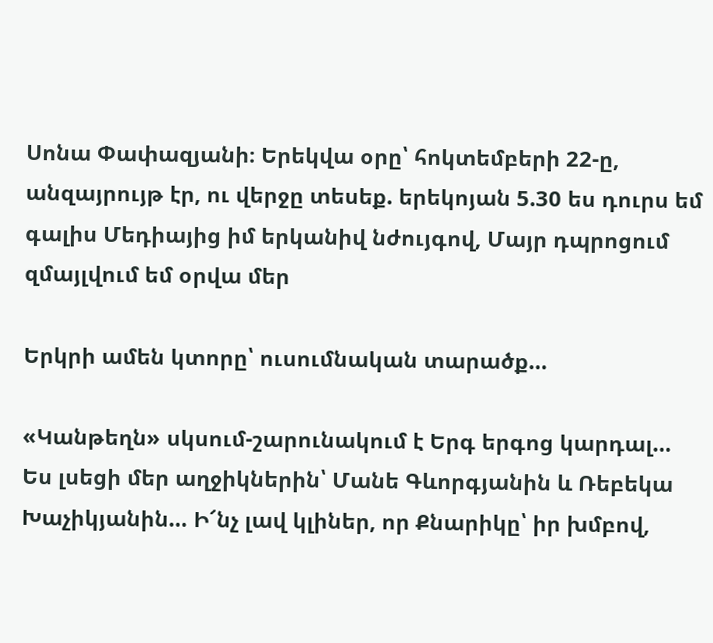Սոնա Փափազյանի։ Երեկվա օրը՝ հոկտեմբերի 22-ը, անզայրույթ էր, ու վերջը տեսեք. երեկոյան 5.30 ես դուրս եմ գալիս Մեդիայից իմ երկանիվ նժույգով, Մայր դպրոցում զմայլվում եմ օրվա մեր

Երկրի ամեն կտորը՝ ուսումնական տարածք…

«Կանթեղն» սկսում-շարունակում է Երգ երգոց կարդալ… Ես լսեցի մեր աղջիկներին՝ Մանե Գևորգյանին և Ռեբեկա Խաչիկյանին… Ի՜նչ լավ կլիներ, որ Քնարիկը՝ իր խմբով,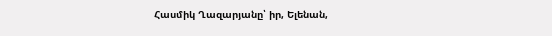Հասմիկ Ղազարյանը՝ իր, Ելենան,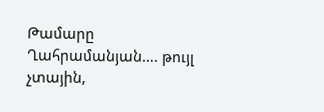Թամարը Ղահրամանյան…. թույլ չտային,